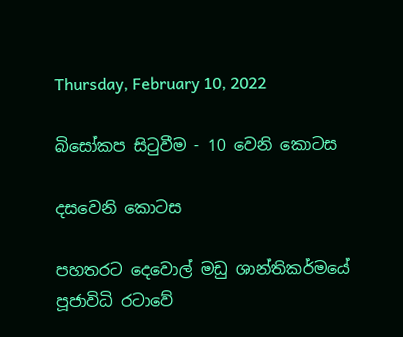Thursday, February 10, 2022

බිසෝකප සිටුවීම - 10 වෙනි කොටස

දසවෙනි කොටස

පහතරට දෙවොල් මඩු ශාන්තිකර්මයේ පූජාවිධි රටාවේ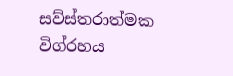සව්ස්තරාත්මක විග්රහය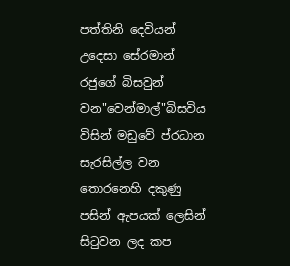පත්තිනි දෙවියන් උදෙසා සේරමාන් රජුගේ බිසවුන් වන"වෙන්මාල්"බිසවිය විසින් මඩුවේ ප්රධාන සැරසිල්ල වන තොරනෙහි දකුණු පසින් ඇපයක් ලෙසින් සිටුවන ලද කප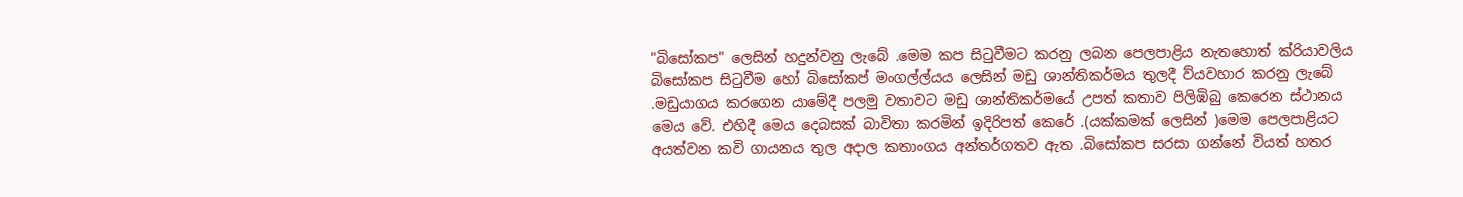"බිසෝකප" ලෙසින් හදුන්වනු ලැබේ .මෙම කප සිටුවීමට කරනු ලබන පෙලපාළිය නැතහොත් ක්රියාවලිය බිසෝකප සිටුවීම හෝ බිසෝකප් මංගල්ල්යය ලෙසින් මඩු ශාන්තිකර්මය තුලදී ව්යවහාර කරනු ලැබේ .මඩුයාගය කරගෙන යාමේදී පලමු වතාවට මඩු ශාන්තිකර්මයේ උපත් කතාව පිලිඹිබු කෙරෙන ස්ථානය මෙය වේ. එහිදී මෙය දෙබසක් බාවිතා කරමින් ඉදිරිපත් කෙරේ .(යක්කමක් ලෙසින් )මෙම පෙලපාළියට අයත්වන කවි ගායනය තුල අදාල කතාංගය අන්තර්ගතව ඇත .බිසෝකප සරසා ගන්නේ වියත් හතර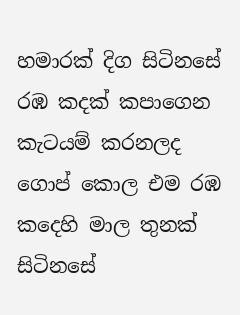හමාරක් දිග සිටිනසේ රඹ කදක් කපාගෙන කැටයම් කරනලද ගොප් කොල එම රඹ කදෙහි මාල තුනක් සිටිනසේ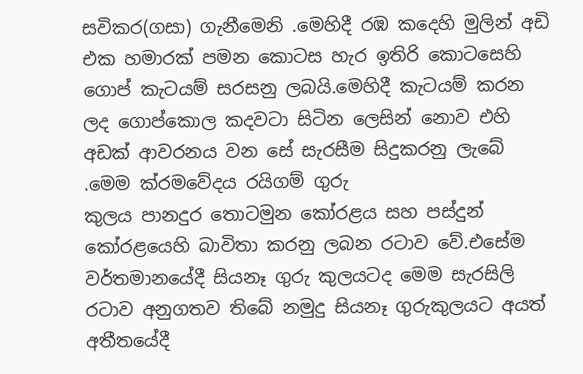සවිකර(ගසා) ගැනීමෙනි .මෙහිදී රඹ කදෙහි මුලින් අඩි එක හමාරක් පමන කොටස හැර ඉතිරි කොටසෙහි ගොප් කැටයම් සරසනු ලබයි.මෙහිදී කැටයම් කරන ලද ගොප්කොල කදවටා සිටින ලෙසින් නොව එහි අඩක් ආවරනය වන සේ සැරසීම සිදුකරනු ලැබේ .මෙම ක්රමවේදය රයිගම් ගුරු
කුලය පානදුර තොටමුන කෝරළය සහ පස්දුන් කෝරළයෙහි බාවිතා කරනු ලබන රටාව වේ.එසේම වර්තමානයේදී සියනෑ ගුරු කුලයටද මෙම සැරසිලි රටාව අනුගතව තිබේ නමුදු සියනෑ ගුරුකුලයට අයත් අතීතයේදී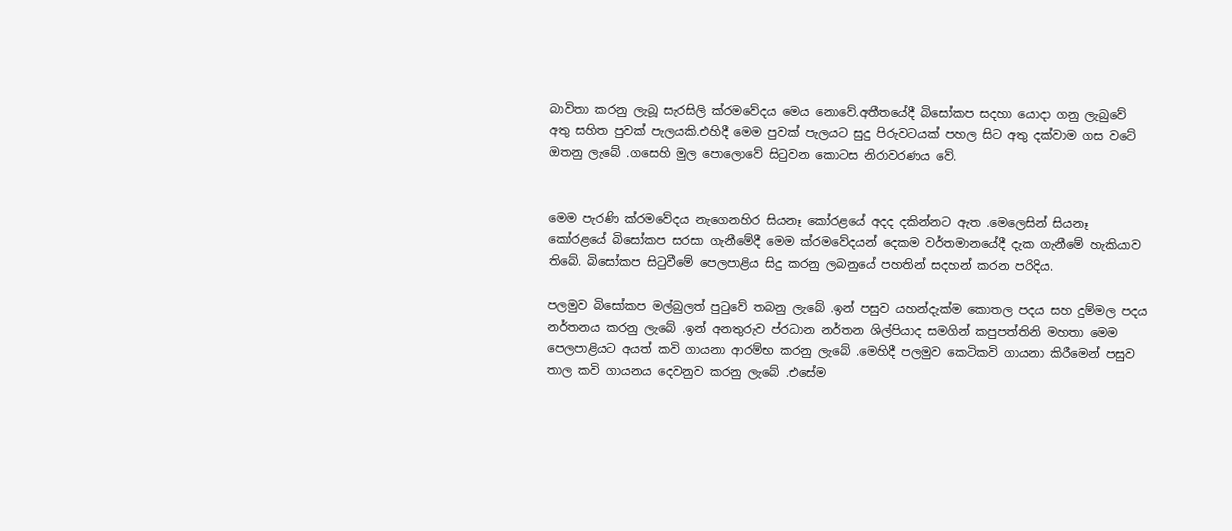බාවිතා කරනු ලැබූ සැරසිලි ක්රමවේදය මෙය නොවේ.අතීතයේදී බිසෝකප සදහා යොදා ගනු ලැබුවේ අතු සහිත පුවක් පැලයකි.එහිදී මෙම පුවක් පැලයට සුදු පිරුවටයක් පහල සිට අතු දක්වාම ගස වටේ ඔතනු ලැබේ .ගසෙහි මුල පොලොවේ සිටුවන කොටස නිරාවරණය වේ.


මෙම පැරණි ක්රමවේදය නැගෙනහිර සියනෑ කෝරළයේ අදද දකින්නට ඇත .මෙලෙසින් සියනෑ කෝරළයේ බිසෝකප සරසා ගැනීමේදී මෙම ක්රමවේදයන් දෙකම වර්තමානයේදී දැක ගැනීමේ හැකියාව තිබේ. බිසෝකප සිටුවීමේ පෙලපාළිය සිදු කරනු ලබනුයේ පහතින් සදහන් කරන පරිදිය.

පලමුව බිසෝකප මල්බුලත් පුටුවේ තබනු ලැබේ .ඉන් පසුව යහන්දැක්ම කොතල පදය සහ දුම්මල පදය නර්තනය කරනු ලැබේ .ඉන් අනතුරුව ප්රධාන නර්තන ශිල්පියාද සමගින් කපුපත්තිනි මහතා මෙම පෙලපාළියට අයත් කවි ගායනා ආරම්භ කරනු ලැබේ .මෙහිදී පලමුව කෙටිකවි ගායනා කිරීමෙන් පසුව තාල කවි ගායනය දෙවනුව කරනු ලැබේ .එසේම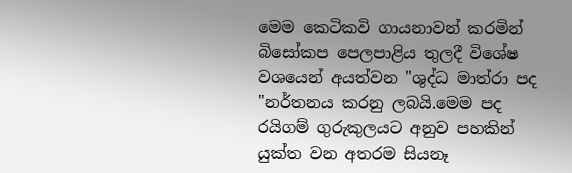මෙම කෙටිකවි ගායනාවන් කරමින් බිසෝකප පෙලපාළිය තුලදී විශේෂ වශයෙන් අයත්වන "ශුද්ධ මාත්රා පද "නර්තනය කරනු ලබයි.මෙම පද රයිගම් ගුරුකුලයට අනුව පහකින් යුක්ත වන අතරම සියනෑ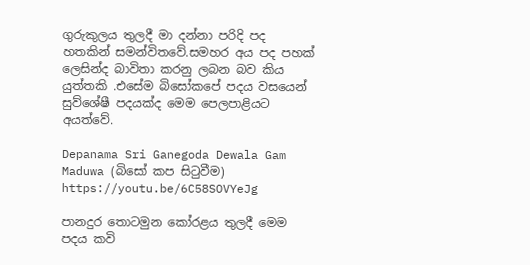ගුරුකුලය තුලදී මා දන්නා පරිදි පද හතකින් සමන්විතවේ.සමහර අය පද පහක් ලෙසින්ද බාවිතා කරනු ලබන බව කිය යුත්තකි .එසේම බිසෝකපේ පදය වසයෙන් සුව්ශේෂී පදයක්ද මෙම පෙලපාළියට අයත්වේ.

Depanama Sri Ganegoda Dewala Gam Maduwa (බිසෝ කප සිටුවීම)
https://youtu.be/6C58SOVYeJg

පානදුර තොටමුන කෝරළය තුලදී මෙම පදය කවි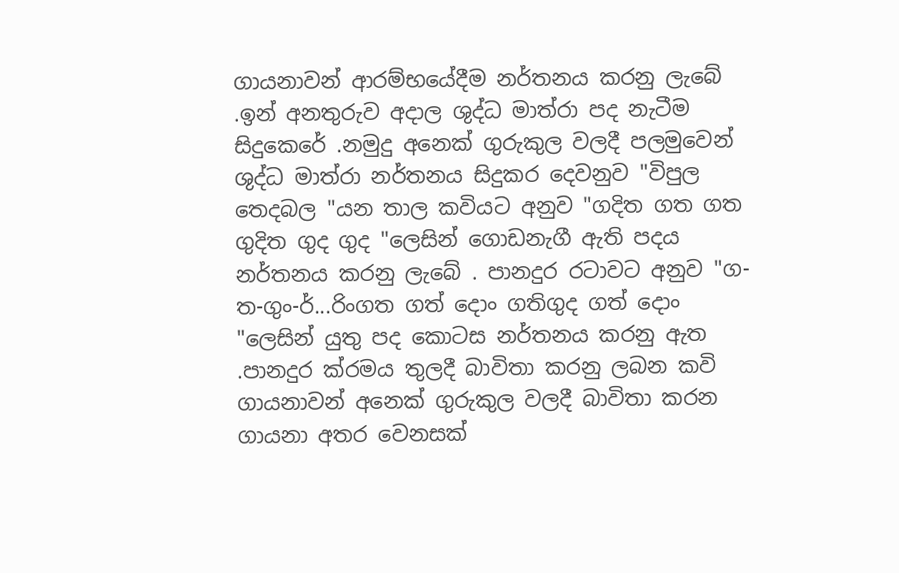ගායනාවන් ආරම්භයේදීම නර්තනය කරනු ලැබේ .ඉන් අනතුරුව අදාල ශුද්ධ මාත්රා පද නැටීම සිදුකෙරේ .නමුදු අනෙක් ගුරුකුල වලදී පලමුවෙන් ශුද්ධ මාත්රා නර්තනය සිදුකර දෙවනුව "විපුල තෙදබල "යන තාල කවියට අනුව "ගදිත ගත ගත ගුදිත ගුද ගුද "ලෙසින් ගොඩනැගී ඇති පදය නර්තනය කරනු ලැබේ . පානදුර රටාවට අනුව "ග-ත-ගුං-ර්...රිංගත ගත් දොං ගතිගුද ගත් දොං "ලෙසින් යුතු පද කොටස නර්තනය කරනු ඇත .පානදුර ක්රමය තුලදී බාවිතා කරනු ලබන කවි ගායනාවන් අනෙක් ගුරුකුල වලදී බාවිතා කරන ගායනා අතර වෙනසක්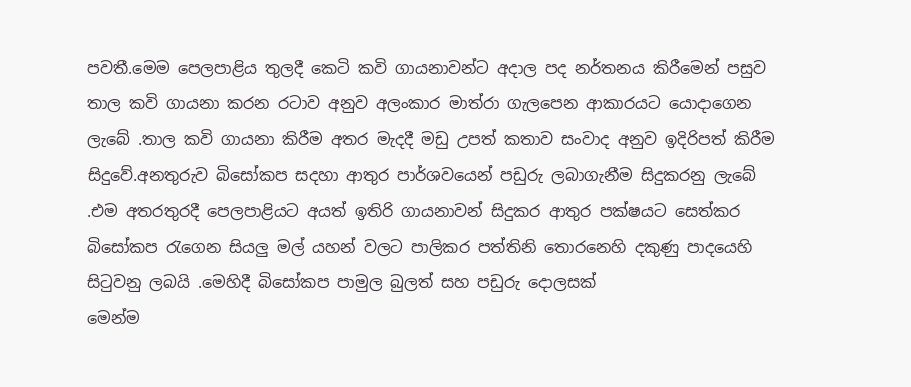පවතී.මෙම පෙලපාළිය තුලදී කෙටි කවි ගායනාවන්ට අදාල පද නර්තනය කිරීමෙන් පසුව තාල කවි ගායනා කරන රටාව අනුව අලංකාර මාත්රා ගැලපෙන ආකාරයට යොදාගෙන ලැබේ .තාල කවි ගායනා කිරීම අතර මැදදී මඩු උපත් කතාව සංවාද අනුව ඉදිරිපත් කිරීම සිදුවේ.අනතුරුව බිසෝකප සදහා ආතුර පාර්ශවයෙන් පඩුරු ලබාගැනීම සිදුකරනු ලැබේ .එම අතරතුරදී පෙලපාළියට අයත් ඉතිරි ගායනාවන් සිදුකර ආතුර පක්ෂයට සෙත්කර බිසෝකප රැගෙන සියලු මල් යහන් වලට පාලිකර පත්තිනි තොරනෙහි දකුණු පාදයෙහි සිටුවනු ලබයි .මෙහිදී බිසෝකප පාමුල බුලත් සහ පඩුරු දොලසක්
මෙන්ම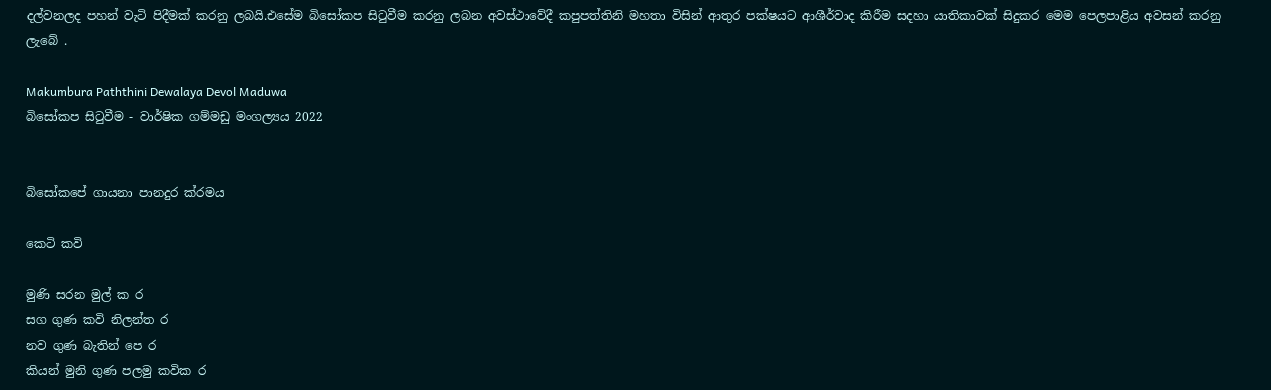දල්වනලද පහන් වැටි පිදීමක් කරනු ලබයි.එසේම බිසෝකප සිටුවීම කරනු ලබන අවස්ථාවේදී කපුපත්තිනි මහතා විසින් ආතුර පක්ෂයට ආශීර්වාද කිරීම සදහා යාතිකාවක් සිදුකර මෙම පෙලපාළිය අවසන් කරනු ලැබේ .

Makumbura Paththini Dewalaya Devol Maduwa
බිසෝකප සිටුවීම - වාර්ෂික ගම්මඩු මංගල්‍යය 2022


බිසෝකපේ ගායනා පානදුර ක්රමය

කෙටි කවි

මුණි සරන මුල් ක ර
සග ගුණ කවි නිලන්ත ර
නව ගුණ බැතින් පෙ ර
කියන් මුනි ගුණ පලමු කවික ර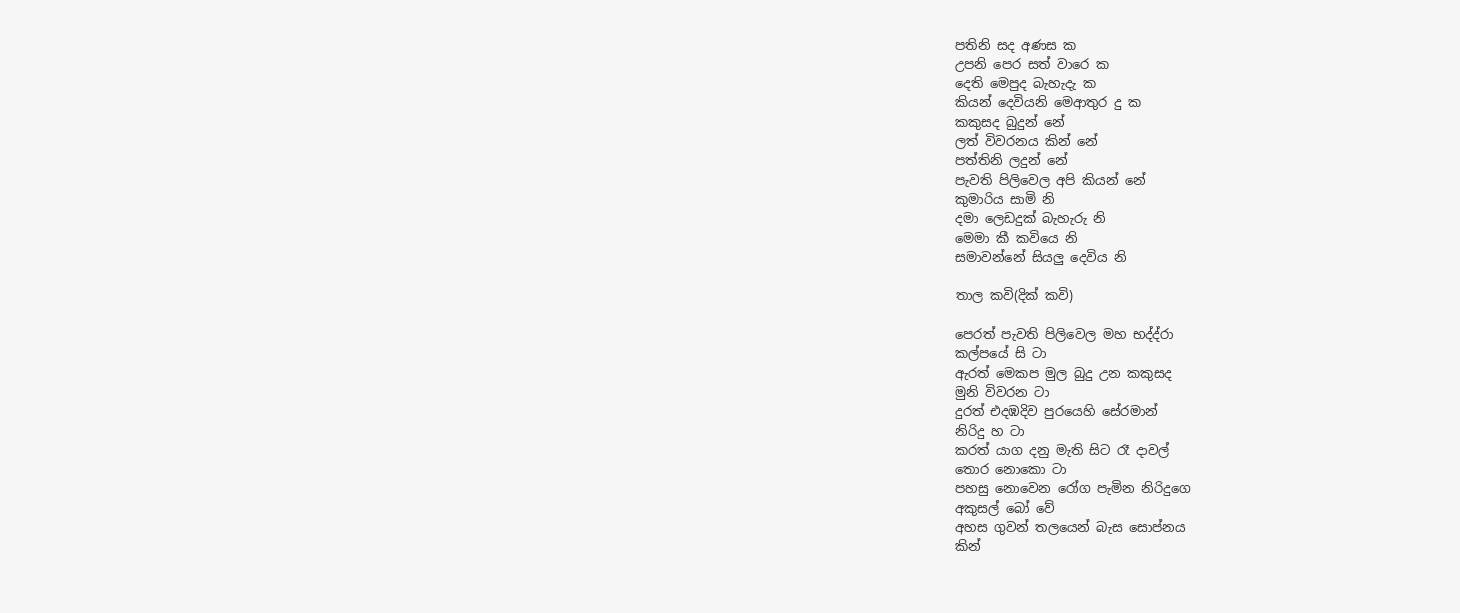පතිනි සද අණස ක
උපනි පෙර සත් වාරෙ ක
දෙති මෙපුද බැහැදැ ක
කියන් දෙවියනි මෙආතුර දු ක
කකුසද බුදුන් නේ
ලත් විවරනය කින් නේ
පත්තිනි ලදුන් නේ
පැවති පිලිවෙල අපි කියන් නේ
කුමාරිය සාමි නි
දමා ලෙඩදුක් බැහැරු නි
මෙමා කී කවියෙ නි
සමාවන්නේ සියලු දෙවිය නි

තාල කවි(දික් කවි)

පෙරත් පැවති පිලිවෙල මහ භද්ද්රා
කල්පයේ සි ටා
ඇරත් මෙකප මුල බුදු උන කකුසද
මුනි විවරන ටා
දුරත් එදඹදිව පුරයෙහි සේරමාන්
නිරිදු හ ටා
කරත් යාග දනු මැති සිට රෑ දාවල්
තොර නොකො ටා
පහසු නොවෙන රෝග පැමින නිරිදුගෙ
අකුසල් බෝ වේ
අහස ගුවන් තලයෙන් බැස සොප්නය
කින්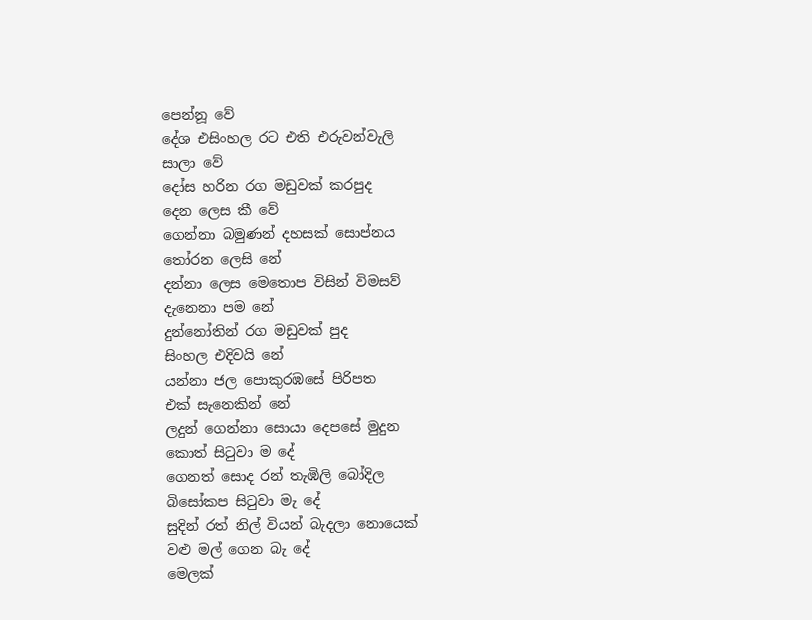පෙන්නූ වේ
දේශ එසිංහල රට එති එරුවන්වැලි
සාලා වේ
දෝස හරින රග මඩුවක් කරපුද
දෙන ලෙස කී වේ
ගෙන්නා බමුණන් දහසක් සොප්නය
තෝරන ලෙසි නේ
දන්නා ලෙස මෙතොප විසින් විමසව්
දැනෙනා පම නේ
දුන්නෝතින් රග මඩුවක් පුද
සිංහල එදිවයි නේ
යන්නා ජල පොකුරඹසේ පිරිපත
එක් සැනෙකින් නේ
ලදුන් ගෙන්නා සොයා දෙපසේ මුදුන
කොත් සිටුවා ම දේ
ගෙනත් සොද රන් තැඹිලි බෝදිල
බිසෝකප සිටුවා මැ දේ
සුදින් රත් නිල් වියන් බැදලා නොයෙක්
වළු මල් ගෙන බැ දේ
මෙලක්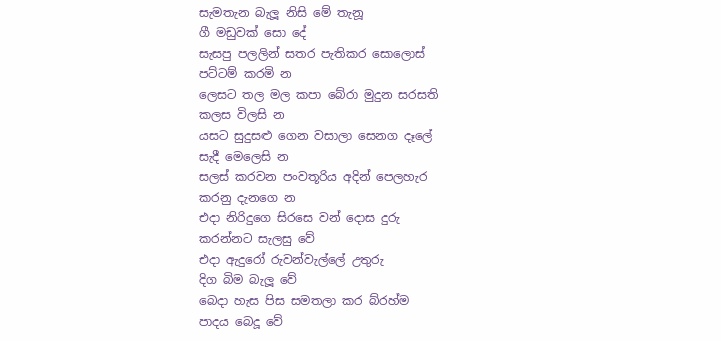සැමතැන බැලූ නිසි මේ තැනූ
ගී මඩුවක් සො දේ
සැසපු පලලින් සතර පැතිකර සොලොස්
පට්ටම් කරමි න
ලෙසට තල මල කපා බේරා මුදුන සරසති
කලස විලසි න
යසට සුදුසළු ගෙන වසාලා සෙනග දෑලේ
සැදී මෙලෙසි න
සලස් කරවන පංවතූරිය අදින් පෙලහැර
කරනු දැනගෙ න
එදා නිරිදුගෙ සිරසෙ වන් දොස දුරු
කරන්නට සැලසු වේ
එදා ඇදුරෝ රුවන්වැල්ලේ උතුරු
දිග බිම බැලූ වේ
බෙදා හැස පිස සමතලා කර බ්රහ්ම
පාදය බෙදූ වේ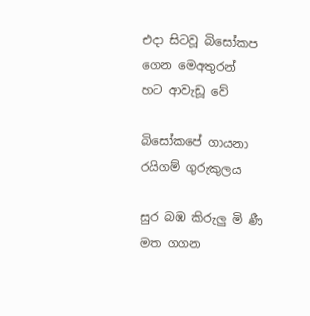එදා සිටවූ බිසෝකප ගෙන මෙඅතුරන්
හට ආවැඩූ වේ

බිසෝකපේ ගායනා රයිගම් ගුරුකුලය

සුර බඹ කිරුලු මි ණී
මත ගගන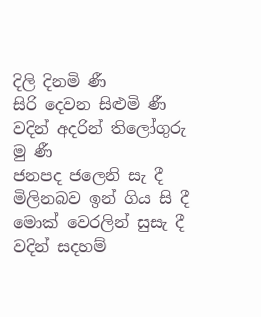දිලි දිනමි ණී
සිරි දෙවන සිළුමි ණී
වදින් අදරින් තිලෝගුරු මු ණී
ජනපද ජලෙනි සැ දී
මිලිනබව ඉන් ගිය සි දී
මොක් වෙරලින් සුසැ දී
වදින් සදහම්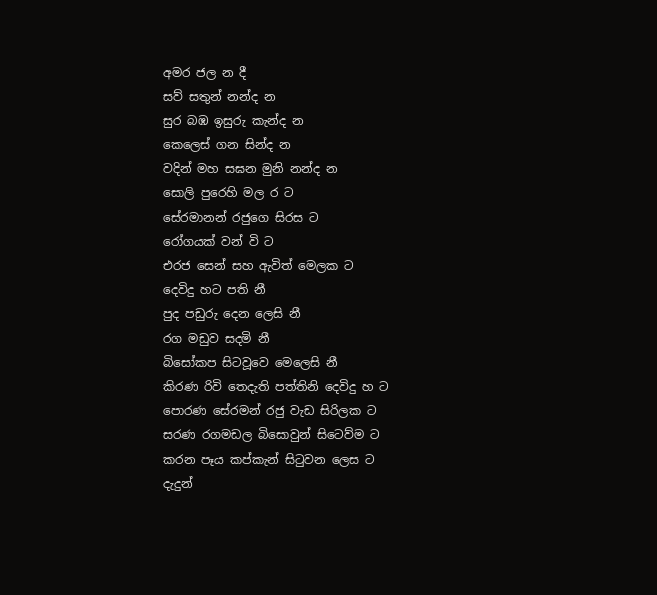අමර ජල න දී
සව් සතුන් නන්ද න
සුර බඹ ඉසුරු කැන්ද න
කෙලෙස් ගන සින්ද න
වදින් මහ සඝන මුනි නන්ද න
සොලි පුරෙහි මල ර ට
සේරමානන් රජුගෙ සිරස ට
රෝගයක් වන් වි ට
එරජ සෙන් සහ ඇවිත් මෙලක ට
දෙවිදු හට පති නී
පුද පඩුරු දෙන ලෙසි නී
රග මඩුව සදමි නී
බිසෝකප සිටවූවෙ මෙලෙසි නී
කිරණ රිවි තෙදැති පත්තිනි දෙවිදු හ ට
පොරණ සේරමන් රජු වැඩ සිරිලක ට
සරණ රගමඩල බිසොවුන් සිටෙව්ම ට
කරන පෑය කප්කැන් සිටුවන ලෙස ට
දැදුන්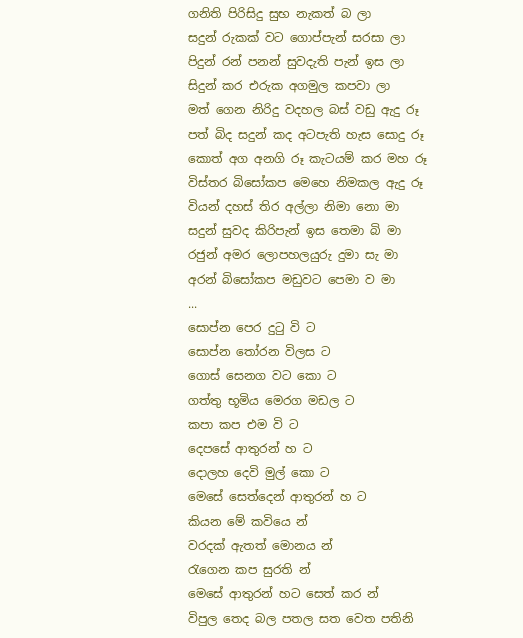ගනිති පිරිසිදු සුභ නැකත් බ ලා
සදුන් රුකක් වට ගොප්පැන් සරසා ලා
පිදුන් රන් පනන් සුවදැති පැන් ඉස ලා
සිදුන් කර එරුක අගමුල කපවා ලා
මත් ගෙන නිරිදු වදහල බස් වඩු ඇදු රූ
පත් බිද සදුන් කද අටපැති හැස සොදු රූ
කොත් අග අනගි රූ කැටයම් කර මහ රූ
විස්තර බිසෝකප මෙහෙ නිමකල ඇදු රූ
වියන් දහස් තිර අල්ලා නිමා නො මා
සදුන් සුවද කිරිපැන් ඉස තෙමා බි මා
රජුන් අමර ලොපහලයුරු දුමා සැ මා
අරන් බිසෝකප මඩුවට පෙමා ව මා
...
සොප්න පෙර දුටු වි ට
සොප්න තෝරන විලස ට
ගොස් සෙනග වට කො ට
ගත්තු භූමිය මෙරග මඩල ට
කපා කප එම වි ට
දෙපසේ ආතුරන් හ ට
දොලහ දෙවි මුල් කො ට
මෙසේ සෙත්දෙන් ආතුරන් හ ට
කියන මේ කවියෙ න්
වරදක් ඇතත් මොනය න්
රැගෙන කප සුරති න්
මෙසේ ආතුරන් හට සෙත් කර න්
විපුල තෙද බල පතල සත වෙත පතිනි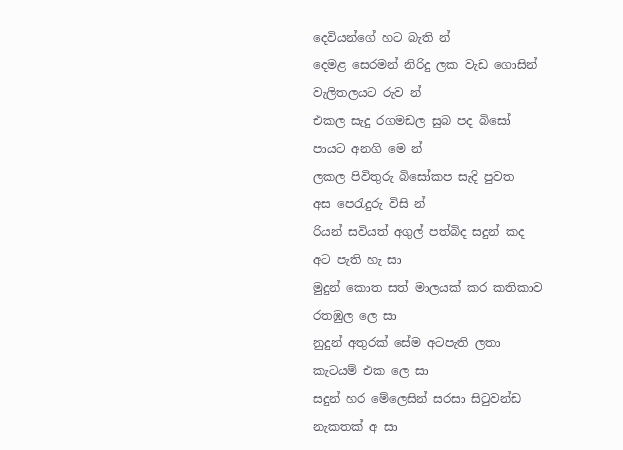දෙවියන්ගේ හට බැති න්
දෙමළ සෙරමන් නිරිදු ලක වැඩ ගොසින්
වැලිතලයට රුව න්
එකල සැදු රගමඩල සුබ පද බිසෝ
පායට අනගි මෙ න්
ලකල පිවිතුරු බිසෝකප සැදි පුවත
අස පෙරැදුරු විසි න්
රියන් සවියත් අගුල් පත්බිද සදුන් කද
අට පැති හැ සා
මුදුන් කොත සත් මාලයක් කර කතිකාව
රතඹුල ලෙ සා
නුදුන් අතුරක් සේම අටපැති ලතා
කැටයම් එක ලෙ සා
සදුන් හර මේලෙසින් සරසා සිටුවන්ඩ
නැකතක් අ සා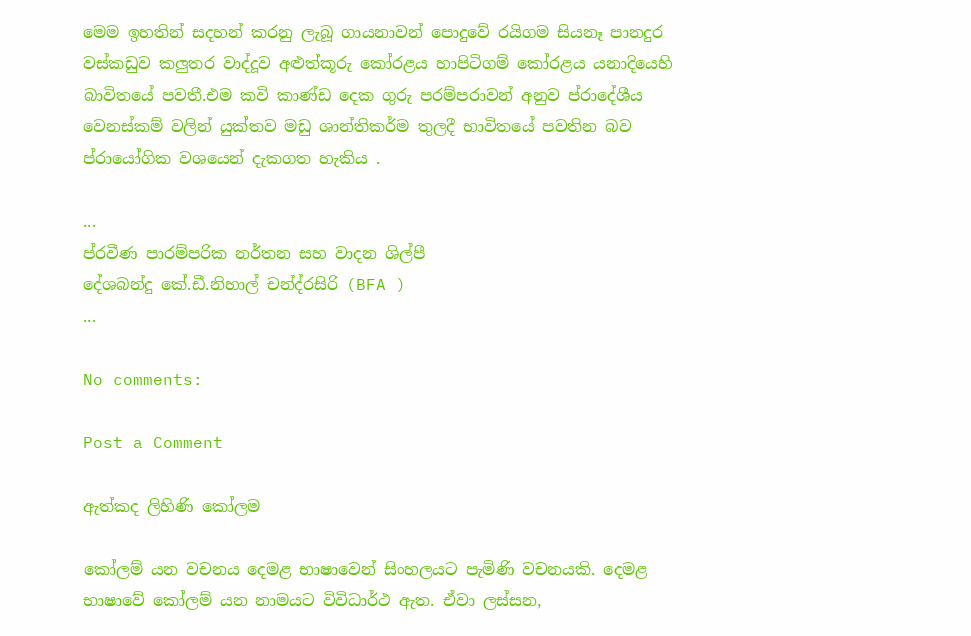මෙම ඉහතින් සදහන් කරනු ලැබූ ගායනාවන් පොදුවේ රයිගම සියනෑ පානදුර වස්කඩුව කලුතර වාද්දූව අළුත්කූරු කෝරළය හාපිටිගම් කෝරළය යනාදියෙහි බාවිතයේ පවතී.එම කවි කාණ්ඩ දෙක ගුරු පරම්පරාවන් අනුව ප්රාදේශීය වෙනස්කම් වලින් යුක්තව මඩු ශාන්තිකර්ම තුලදී භාවිතයේ පවතින බව ප්රායෝගික වශයෙන් දැකගත හැකිය .

...
ප්රවීණ පාරම්පරික නර්තන සහ වාදන ශිල්පී
දේශබන්දු කේ.ඩී.නිහාල් චන්ද්රසිරි (BFA )
...

No comments:

Post a Comment

ඇත්කද ලිහිණි කෝලම

කෝලම් යන වචනය දෙමළ භාෂාවෙන් සිංහලයට පැමිණි වචනයකි. දෙමළ භාෂාවේ කෝලම් යන නාමයට විවිධාර්ථ ඇත. ඒවා ලස්සන,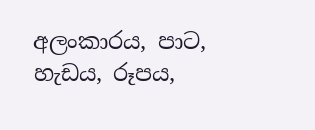අලංකාරය, පාට, හැඩය, රූපය,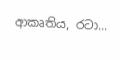ආකෘතිය, රටා...